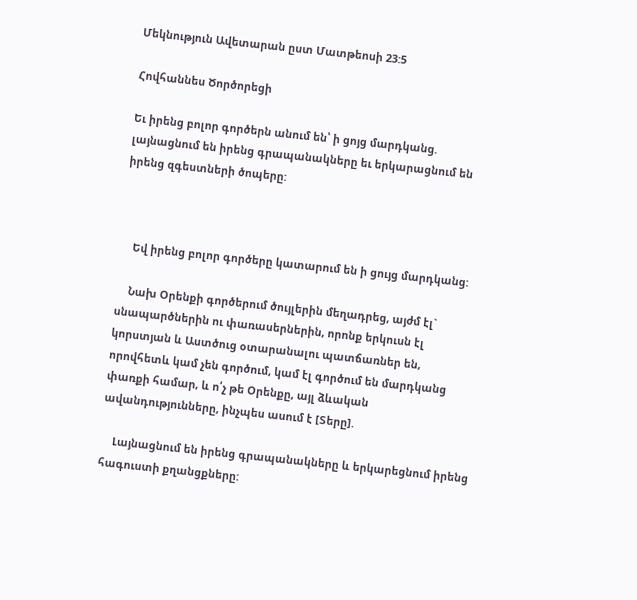Մեկնություն Ավետարան ըստ Մատթեոսի 23:5

Հովհաննես Ծործորեցի

Եւ իրենց բոլոր գործերն անում են՝ ի ցոյց մարդկանց. լայնացնում են իրենց գրապանակները եւ երկարացնում են իրենց զգեստների ծոպերը:



    Եվ իրենց բոլոր գործերը կատարում են ի ցույց մարդկանց:

    Նախ Օրենքի գործերում ծույլերին մեղադրեց, այժմ էլ` սնապարծներին ու փառասերներին, որոնք երկուսն էլ կորստյան և Աստծուց օտարանալու պատճառներ են, որովհետև կամ չեն գործում, կամ էլ գործում են մարդկանց փառքի համար, և ո՛չ թե Օրենքը, այլ ձևական ավանդությունները, ինչպես ասում է [Տերը].

    Լայնացնում են իրենց գրապանակները և երկարեցնում իրենց հագուստի քղանցքները: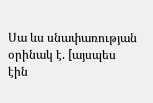Սա ևս սնափառության օրինակ է. [այսպես էին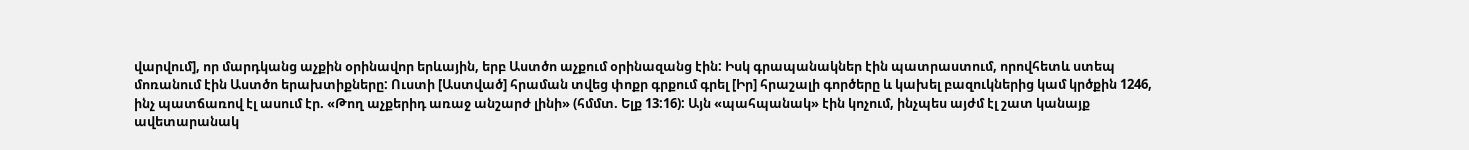վարվում], որ մարդկանց աչքին օրինավոր երևային, երբ Աստծո աչքում օրինազանց էին: Իսկ գրապանակներ էին պատրաստում, որովհետև ստեպ մոռանում էին Աստծո երախտիքները: Ուստի [Աստված] հրաման տվեց փոքր գրքում գրել [Իր] հրաշալի գործերը և կախել բազուկներից կամ կրծքին 1246, ինչ պատճառով էլ ասում էր. «Թող աչքերիդ առաջ անշարժ լինի» (հմմտ. Ելք 13:16): Այն «պահպանակ» էին կոչում, ինչպես այժմ էլ շատ կանայք ավետարանակ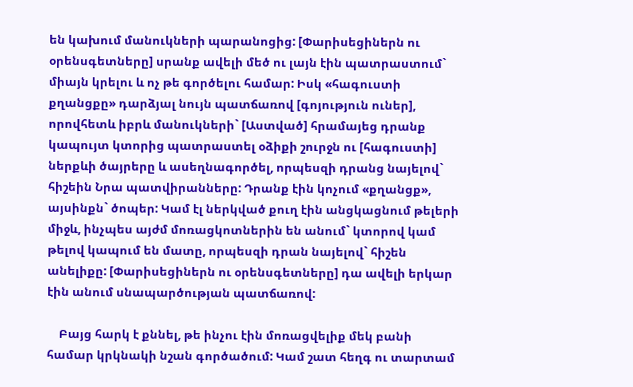են կախում մանուկների պարանոցից: [Փարիսեցիներն ու օրենսգետները] սրանք ավելի մեծ ու լայն էին պատրաստում` միայն կրելու և ոչ թե գործելու համար: Իսկ «հագուստի քղանցքը» դարձյալ նույն պատճառով [գոյություն ուներ], որովհետև իբրև մանուկների` [Աստված] հրամայեց դրանք կապույտ կտորից պատրաստել օձիքի շուրջն ու [հագուստի] ներքևի ծայրերը և ասեղնագործել, որպեսզի դրանց նայելով` հիշեին Նրա պատվիրանները: Դրանք էին կոչում «քղանցք», այսինքն` ծոպեր: Կամ էլ ներկված քուղ էին անցկացնում թելերի միջև, ինչպես այժմ մոռացկոտներին են անում` կտորով կամ թելով կապում են մատը, որպեսզի դրան նայելով` հիշեն անելիքը: [Փարիսեցիներն ու օրենսգետները] դա ավելի երկար էին անում սնապարծության պատճառով:

    Բայց հարկ է քննել, թե ինչու էին մոռացվելիք մեկ բանի համար կրկնակի նշան գործածում: Կամ շատ հեղգ ու տարտամ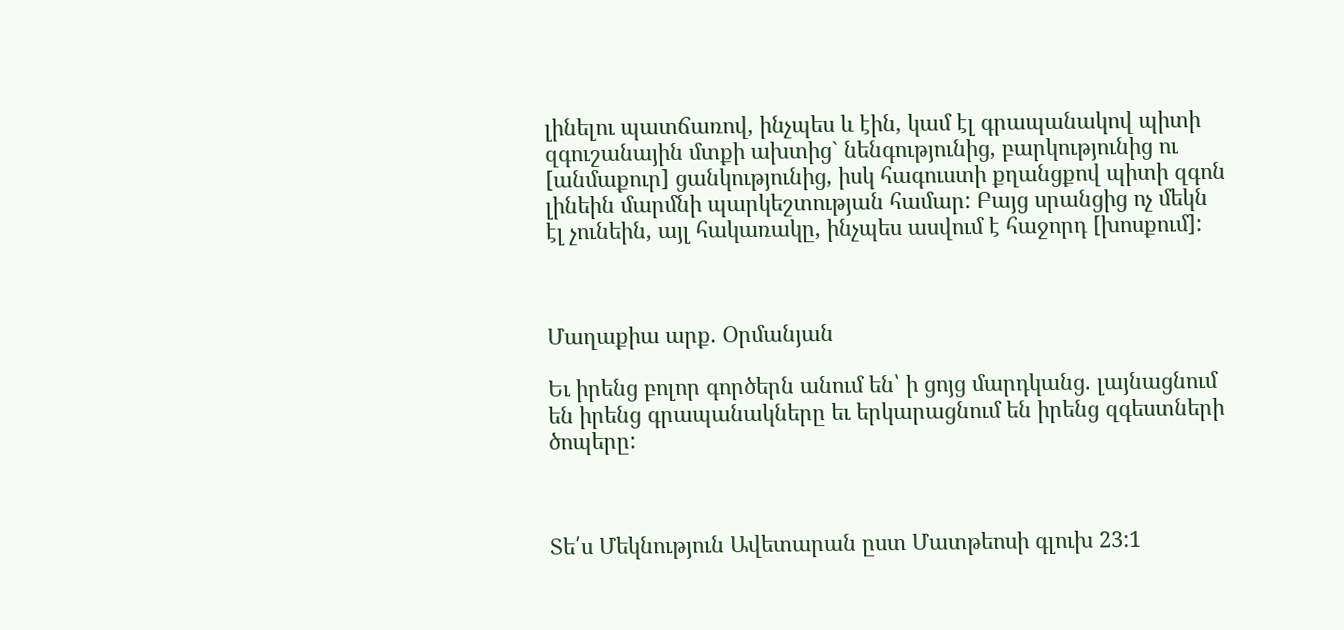լինելու պատճառով, ինչպես և էին, կամ էլ գրապանակով պիտի զգուշանային մտքի ախտից` նենգությունից, բարկությունից ու [անմաքուր] ցանկությունից, իսկ հագուստի քղանցքով պիտի զգոն լինեին մարմնի պարկեշտության համար: Բայց սրանցից ոչ մեկն էլ չունեին, այլ հակառակը, ինչպես ասվում է հաջորդ [խոսքում]:



Մաղաքիա արք. Օրմանյան

Եւ իրենց բոլոր գործերն անում են՝ ի ցոյց մարդկանց. լայնացնում են իրենց գրապանակները եւ երկարացնում են իրենց զգեստների ծոպերը:



Տե՛ս Մեկնություն Ավետարան ըստ Մատթեոսի գլուխ 23:1